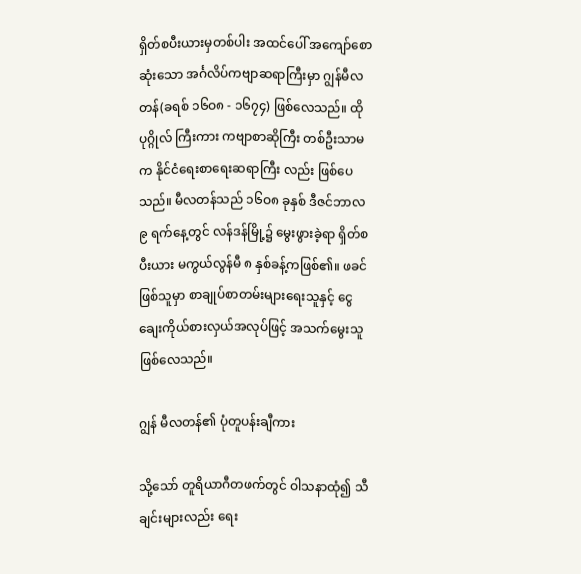ရှိတ်စပီးယားမှတစ်ပါး အထင်ပေါ် အကျော်စောဆုံးသော အင်္ဂလိပ်ကဗျာဆရာကြီးမှာ ဂျွန်မီလတန်(ခရစ် ၁၆ဝ၈ - ၁၆၇၄) ဖြစ်လေသည်။ ထိုပုဂ္ဂိုလ် ကြီးကား ကဗျာစာဆိုကြီး တစ်ဦးသာမက နိုင်ငံရေးစာရေးဆရာကြီး လည်း ဖြစ်ပေသည်။ မီလတန်သည် ၁၆ဝ၈ ခုနှစ် ဒီဇင်ဘာလ ၉ ရက်နေ့တွင် လန်ဒန်မြို့၌ မွေးဖွားခဲ့ရာ ရှိတ်စပီးယား မကွယ်လွန်မီ ၈ နှစ်ခန့်ကဖြစ်၏။ ဖခင်ဖြစ်သူမှာ စာချုပ်စာတမ်းများရေးသူနှင့် ငွေချေးကိုယ်စားလှယ်အလုပ်ဖြင့် အသက်မွေးသူ ဖြစ်လေသည်။

ဂျွန် မီလတန်၏ ပုံတူပန်းချီကား

သို့သော် တူရိယာဂီတဖက်တွင် ဝါသနာထုံ၍ သီချင်းများလည်း ရေး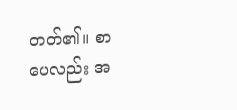တတ်၏။ စာပေလည်း အ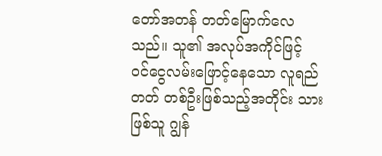တော်အတန် တတ်မြောက်လေသည်။ သူ၏ အလုပ်အကိုင်ဖြင့် ဝင်ငွေလမ်းဖြောင့်နေသော လူရည်တတ် တစ်ဦးဖြစ်သည့်အတိုင်း သားဖြစ်သူ ဂျွန်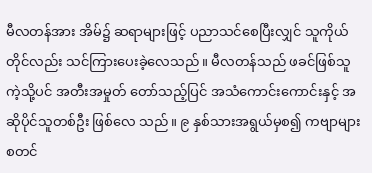မီလတန်အား အိမ်၌ ဆရာများဖြင့် ပညာသင်စေပြီးလျှင် သူကိုယ်တိုင်လည်း သင်ကြားပေးခဲ့လေသည်။ မီလတန်သည် ဖခင်ဖြစ်သူကဲ့သို့ပင် အတီးအမှုတ် တော်သည့်ပြင် အသံကောင်းကောင်းနှင့် အဆိုပိုင်သူတစ်ဦး ဖြစ်လေ သည်။ ၉ နှစ်သားအရွယ်မှစ၍ ကဗျာများစတင်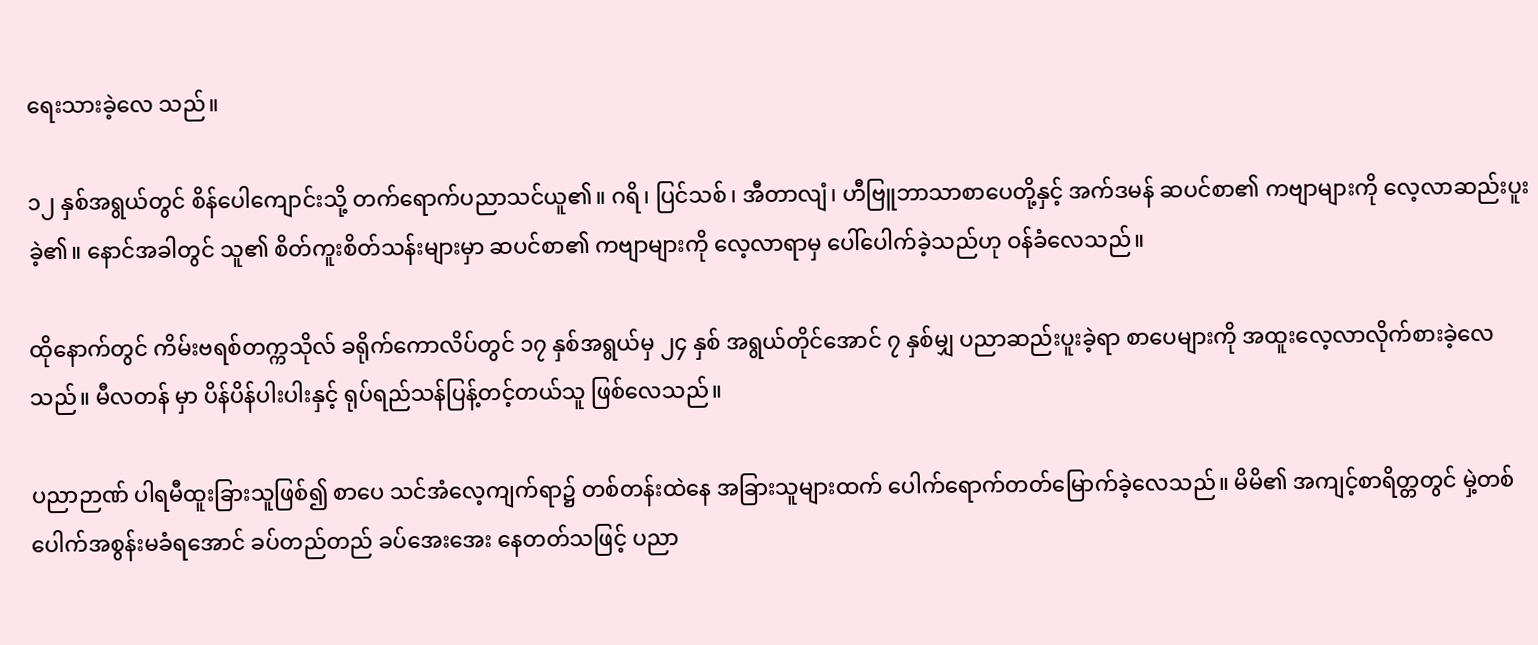ရေးသားခဲ့လေ သည်။

၁၂ နှစ်အရွယ်တွင် စိန်ပေါကျောင်းသို့ တက်ရောက်ပညာသင်ယူ၏။ ဂရိ၊ ပြင်သစ်၊ အီတာလျံ၊ ဟီဗြူဘာသာစာပေတို့နှင့် အက်ဒမန် ဆပင်စာ၏ ကဗျာများကို လေ့လာဆည်းပူးခဲ့၏။ နောင်အခါတွင် သူ၏ စိတ်ကူးစိတ်သန်းများမှာ ဆပင်စာ၏ ကဗျာများကို လေ့လာရာမှ ပေါ်ပေါက်ခဲ့သည်ဟု ဝန်ခံလေသည်။

ထိုနောက်တွင် ကိမ်းဗရစ်တက္ကသိုလ် ခရိုက်ကောလိပ်တွင် ၁၇ နှစ်အရွယ်မှ ၂၄ နှစ် အရွယ်တိုင်အောင် ၇ နှစ်မျှ ပညာဆည်းပူးခဲ့ရာ စာပေများကို အထူးလေ့လာလိုက်စားခဲ့လေသည်။ မီလတန် မှာ ပိန်ပိန်ပါးပါးနှင့် ရုပ်ရည်သန်ပြန့်တင့်တယ်သူ ဖြစ်လေသည်။

ပညာဉာဏ် ပါရမီထူးခြားသူဖြစ်၍ စာပေ သင်အံလေ့ကျက်ရာ၌ တစ်တန်းထဲနေ အခြားသူများထက် ပေါက်ရောက်တတ်မြောက်ခဲ့လေသည်။ မိမိ၏ အကျင့်စာရိတ္တတွင် မှဲ့တစ်ပေါက်အစွန်းမခံရအောင် ခပ်တည်တည် ခပ်အေးအေး နေတတ်သဖြင့် ပညာ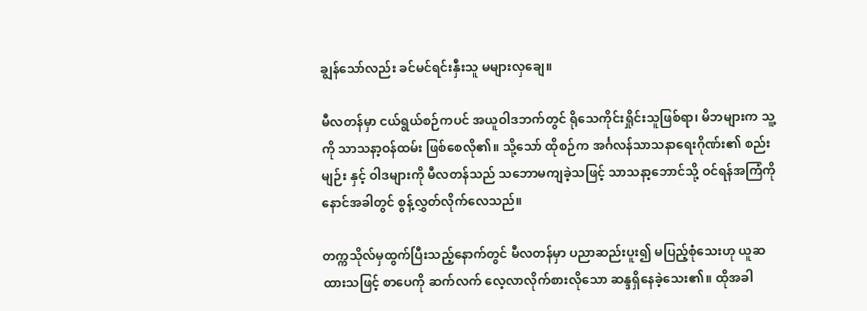ချွန်သော်လည်း ခင်မင်ရင်းနှီးသူ မများလှချေ။

မီလတန်မှာ ငယ်ရွယ်စဉ်ကပင် အယူဝါဒဘက်တွင် ရိုသေကိုင်းရှိုင်းသူဖြစ်ရာ၊ မိဘများက သူ့ကို သာသနာ့ဝန်ထမ်း ဖြစ်စေလို၏။ သို့သော် ထိုစဉ်က အင်္ဂလန်သာသနာရေးဂိုဏ်း၏ စည်းမျဉ်း နှင့် ဝါဒများကို မီလတန်သည် သဘောမကျခဲ့သဖြင့် သာသနာ့ဘောင်သို့ ဝင်ရန်အကြံကို နောင်အခါတွင် စွန့်လွှတ်လိုက်လေသည်။

တက္ကသိုလ်မှထွက်ပြီးသည့်နောက်တွင် မီလတန်မှာ ပညာဆည်းပူး၍ မပြည့်စုံသေးဟု ယူဆထားသဖြင့် စာပေကို ဆက်လက် လေ့လာလိုက်စားလိုသော ဆန္ဒရှိနေခဲ့သေး၏။ ထိုအခါ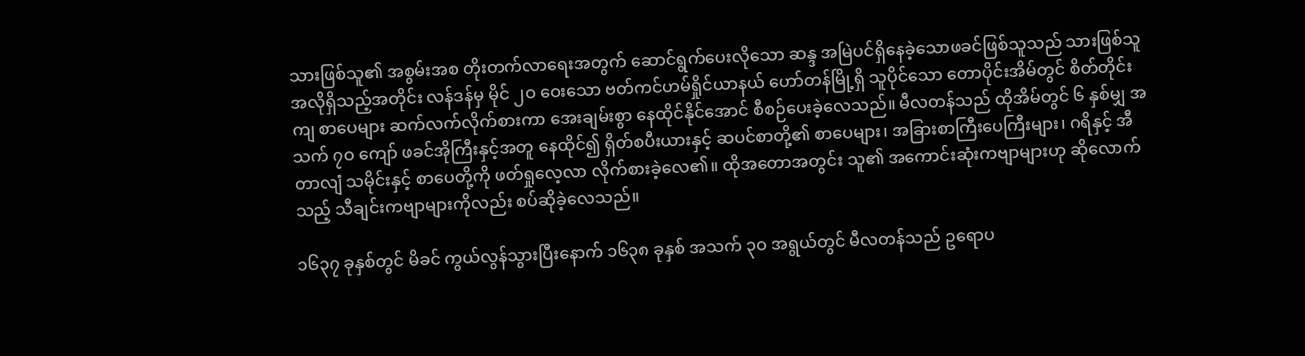သားဖြစ်သူ၏ အစွမ်းအစ တိုးတက်လာရေးအတွက် ဆောင်ရွက်ပေးလိုသော ဆန္ဒ အမြဲပင်ရှိနေခဲ့သောဖခင်ဖြစ်သူသည် သားဖြစ်သူ အလိုရှိသည့်အတိုင်း လန်ဒန်မှ မိုင် ၂ဝ ဝေးသော ဗတ်ကင်ဟမ်ရှိုင်ယာနယ် ဟော်တန်မြို့ရှိ သူပိုင်သော တောပိုင်းအိမ်တွင် စိတ်တိုင်းကျ စာပေများ ဆက်လက်လိုက်စားကာ အေးချမ်းစွာ နေထိုင်နိုင်အောင် စီစဉ်ပေးခဲ့လေသည်။ မီလတန်သည် ထိုအိမ်တွင် ၆ နှစ်မျှ အသက် ၇ဝ ကျော် ဖခင်အိုကြီးနှင့်အတူ နေထိုင်၍ ရှိတ်စပီးယားနှင့် ဆပင်စာတို့၏ စာပေများ၊ အခြားစာကြီးပေကြီးများ၊ ဂရိနှင့် အီတာလျံ သမိုင်းနှင့် စာပေတို့ကို ဖတ်ရှုလေ့လာ လိုက်စားခဲ့လေ၏။ ထိုအတောအတွင်း သူ၏ အကောင်းဆုံးကဗျာများဟု ဆိုလောက်သည့် သီချင်းကဗျာများကိုလည်း စပ်ဆိုခဲ့လေသည်။

၁၆၃၇ ခုနှစ်တွင် မိခင် ကွယ်လွန်သွားပြီးနောက် ၁၆၃၈ ခုနှစ် အသက် ၃ဝ အရွယ်တွင် မီလတန်သည် ဥရောပ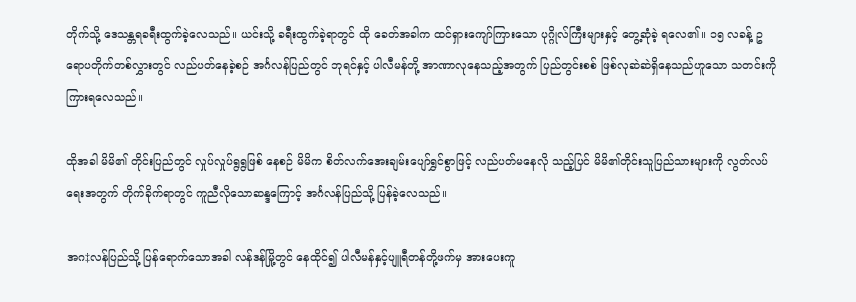တိုက်သို့ ဒေသန္တရခရီးထွက်ခဲ့လေသည်။ ယင်းသို့ ခရီးထွက်ခဲ့ရာတွင် ထို ခေတ်အခါက ထင်ရှားကျော်ကြားသော ပုဂ္ဂိုလ်ကြီးများနှင့် တွေ့ဆုံခဲ့ ရလေ၏။ ၁၅ လခန့် ဥရောပတိုက်တစ်လွှားတွင် လည်ပတ်နေခဲ့စဉ် အင်္ဂလန်ပြည်တွင် ဘုရင်နှင့် ပါလီမန်တို့ အာဏာလုနေသည့်အတွက် ပြည်တွင်းစစ် ဖြစ်လုဆဲဆဲရှိနေသည်ဟူသော သတင်းကို ကြားရလေသည်။

ထိုအခါ မိမိ၏ တိုင်းပြည်တွင် လှုပ်လှုပ်ရွရွဖြစ် နေစဉ် မိမိက စိတ်လက်အေးချမ်းပျော်ရွှင်စွာဖြင့် လည်ပတ်မနေလို သည့်ပြင် မိမိ၏တိုင်းသူပြည်သားများကို လွတ်လပ်ရေးအတွက် တိုက်ခိုက်ရာတွင် ကူညီလိုသောဆန္ဒကြောင့် အင်္ဂလန်ပြည်သို့ ပြန်ခဲ့လေသည်။

အဂ‡လန်ပြည်သို့ ပြန်ရောက်သောအခါ လန်ဒန်မြို့တွင် နေထိုင်၍ ပါလီမန်နှင့်ပျူရီတန်တို့ဖက်မှ အားပေးကူ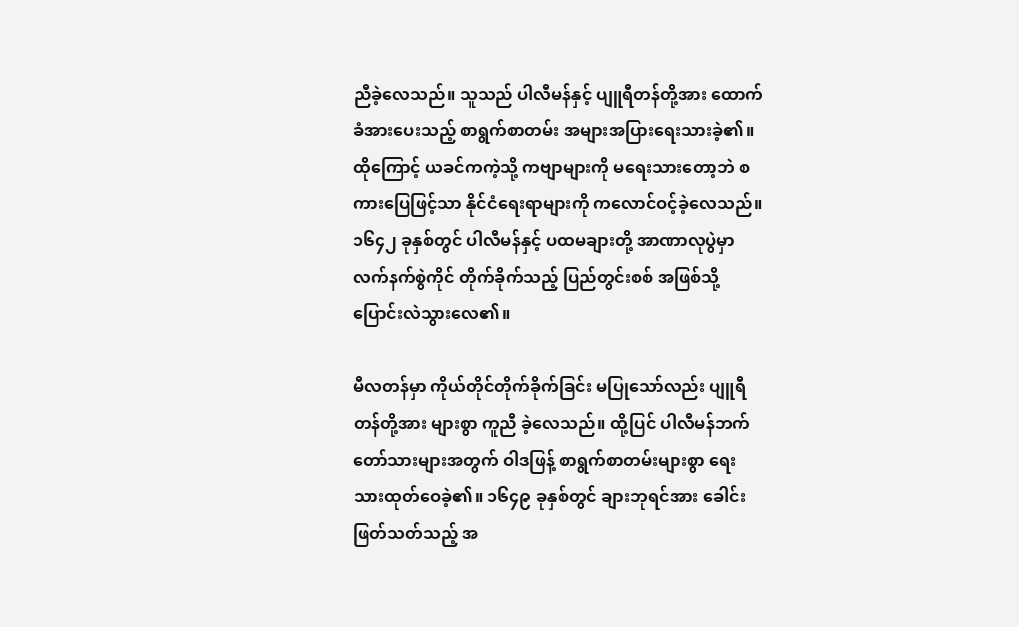ညီခဲ့လေသည်။ သူသည် ပါလီမန်နှင့် ပျူရီတန်တို့အား ထောက်ခံအားပေးသည့် စာရွက်စာတမ်း အများအပြားရေးသားခဲ့၏။ ထိုကြောင့် ယခင်ကကဲ့သို့ ကဗျာများကို မရေးသားတော့ဘဲ စကားပြေဖြင့်သာ နိုင်ငံရေးရာများကို ကလောင်ဝင့်ခဲ့လေသည်။ ၁၆၄၂ ခုနှစ်တွင် ပါလီမန်နှင့် ပထမချားတို့ အာဏာလုပွဲမှာ လက်နက်စွဲကိုင် တိုက်ခိုက်သည့် ပြည်တွင်းစစ် အဖြစ်သို့ ပြောင်းလဲသွားလေ၏။

မီလတန်မှာ ကိုယ်တိုင်တိုက်ခိုက်ခြင်း မပြုသော်လည်း ပျူရီတန်တို့အား များစွာ ကူညီ ခဲ့လေသည်။ ထို့ပြင် ပါလီမန်ဘက်တော်သားများအတွက် ဝါဒဖြန့် စာရွက်စာတမ်းများစွာ ရေးသားထုတ်ဝေခဲ့၏။ ၁၆၄၉ ခုနှစ်တွင် ချားဘုရင်အား ခေါင်းဖြတ်သတ်သည့် အ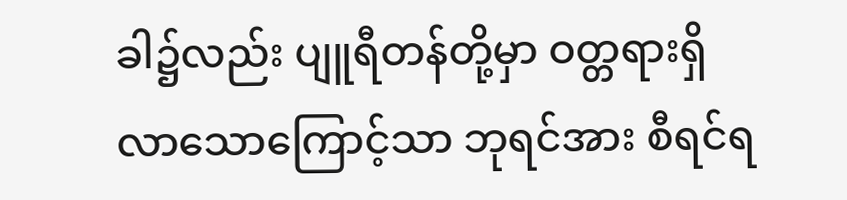ခါ၌လည်း ပျူရီတန်တို့မှာ ဝတ္တရားရှိလာသောကြောင့်သာ ဘုရင်အား စီရင်ရ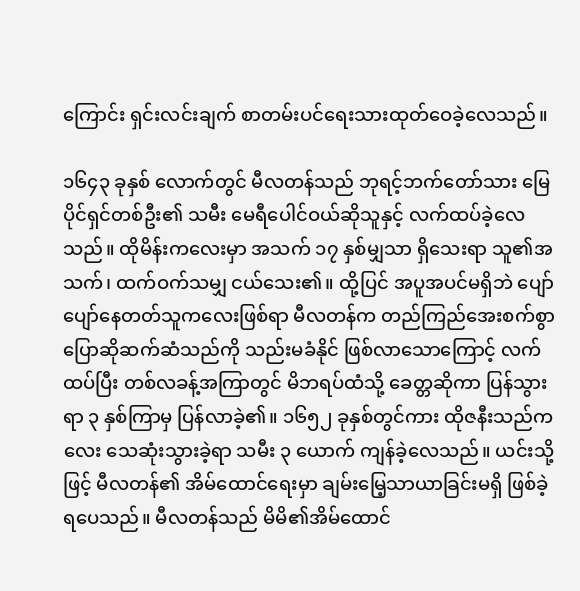ကြောင်း ရှင်းလင်းချက် စာတမ်းပင်ရေးသားထုတ်ဝေခဲ့လေသည်။

၁၆၄၃ ခုနှစ် လောက်တွင် မီလတန်သည် ဘုရင့်ဘက်တော်သား မြေပိုင်ရှင်တစ်ဦး၏ သမီး မေရီပေါင်ဝယ်ဆိုသူနှင့် လက်ထပ်ခဲ့လေသည်။ ထိုမိန်းကလေးမှာ အသက် ၁၇ နှစ်မျှသာ ရှိသေးရာ သူ၏အသက်၊ ထက်ဝက်သမျှ ငယ်သေး၏။ ထို့ပြင် အပူအပင်မရှိဘဲ ပျော်ပျော်နေတတ်သူကလေးဖြစ်ရာ မီလတန်က တည်ကြည်အေးစက်စွာ ပြောဆိုဆက်ဆံသည်ကို သည်းမခံနိုင် ဖြစ်လာသောကြောင့် လက်ထပ်ပြီး တစ်လခန့်အကြာတွင် မိဘရပ်ထံသို့ ခေတ္တဆိုကာ ပြန်သွားရာ ၃ နှစ်ကြာမှ ပြန်လာခဲ့၏။ ၁၆၅၂ ခုနှစ်တွင်ကား ထိုဇနီးသည်ကလေး သေဆုံးသွားခဲ့ရာ သမီး ၃ ယောက် ကျန်ခဲ့လေသည်။ ယင်းသို့ဖြင့် မီလတန်၏ အိမ်ထောင်ရေးမှာ ချမ်းမြေ့သာယာခြင်းမရှိ ဖြစ်ခဲ့ရပေသည်။ မီလတန်သည် မိမိ၏အိမ်ထောင်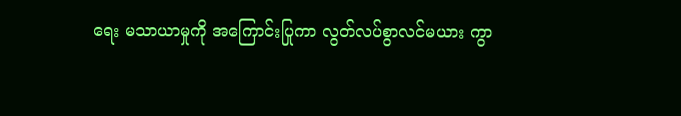ရေး မသာယာမှုကို အကြောင်းပြုကာ လွတ်လပ်စွာလင်မယား ကွာ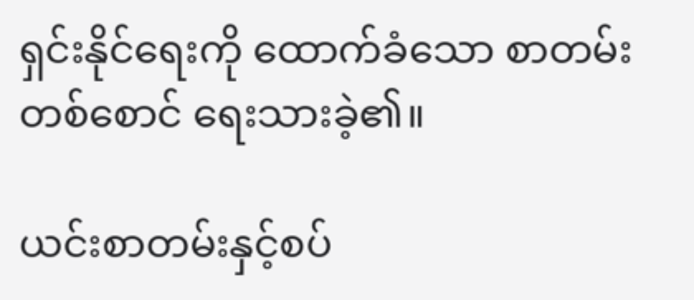ရှင်းနိုင်ရေးကို ထောက်ခံသော စာတမ်းတစ်စောင် ရေးသားခဲ့၏။

ယင်းစာတမ်းနှင့်စပ်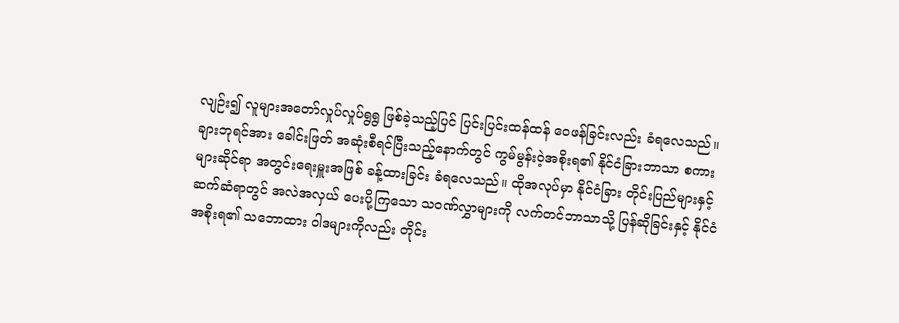လျဉ်း၍ လူများအတော်လှုပ်လှုပ်ရွရွ ဖြစ်ခဲ့သည့်ပြင် ပြင်းပြင်းထန်ထန် ဝေဖန်ခြင်းလည်း ခံရလေသည်။ ချားဘုရင်အား ခေါင်းဖြတ် အဆုံးစီရင်ပြီးသည့်နောက်တွင် ကွမ်မွန်းဝဲ့အစိုးရ၏ နိုင်ငံခြားဘာသာ စကားများဆိုင်ရာ အတွင်းရေးမှူးအဖြစ် ခန့်ထားခြင်း ခံရလေသည်။ ထိုအလုပ်မှာ နိုင်ငံခြား တိုင်းပြည်များနှင့် ဆက်ဆံရာတွင် အလဲအလှယ် ပေးပို့ကြသော သဝဏ်လွှာများကို လက်တင်ဘာသာသို့ ပြန်ဆိုခြင်းနှင့် နိုင်ငံအစိုးရ၏ သဘောထား ဝါဒများကိုလည်း တိုင်း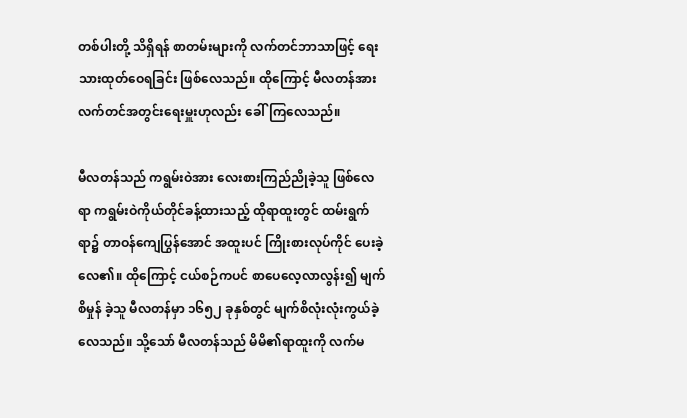တစ်ပါးတို့ သိရှိရန် စာတမ်းများကို လက်တင်ဘာသာဖြင့် ရေးသားထုတ်ဝေရခြင်း ဖြစ်လေသည်။ ထိုကြောင့် မီလတန်အား လက်တင်အတွင်းရေးမှူးဟုလည်း ခေါ်ကြလေသည်။

မီလတန်သည် ကရွမ်းဝဲအား လေးစားကြည်ညိုခဲ့သူ ဖြစ်လေရာ ကရွမ်းဝဲကိုယ်တိုင်ခန့်ထားသည့် ထိုရာထူးတွင် ထမ်းရွက်ရာ၌ တာဝန်ကျေပြွန်အောင် အထူးပင် ကြိုးစားလုပ်ကိုင် ပေးခဲ့လေ၏။ ထိုကြောင့် ငယ်စဉ်ကပင် စာပေလေ့လာလွန်း၍ မျက်စိမှုန် ခဲ့သူ မီလတန်မှာ ၁၆၅၂ ခုနှစ်တွင် မျက်စိလုံးလုံးကွယ်ခဲ့လေသည်။ သို့သော် မီလတန်သည် မိမိ၏ရာထူးကို လက်မ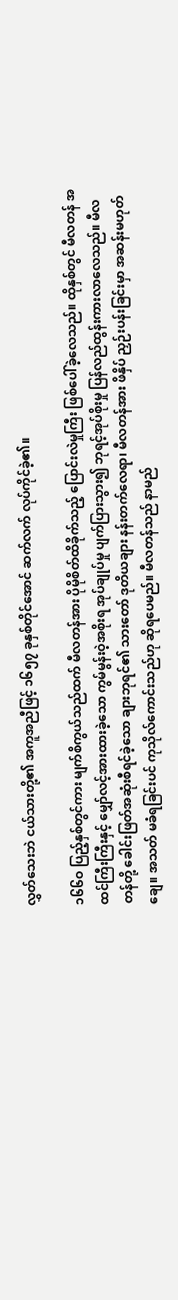လွှတ်သေးဘဲ ငယ်သားတို့၏ အကူအညီဖြင့် ၁၆၅၇ ခုနှစ်တိုင်အောင် ဆက်လက် လုပ်ကိုင်ခဲ့၏။

၁၆၆ဝ ပြည့်နှစ်တွင်ကား မျက်စိကွယ်သည်ထက် မီလတန်အား ပိုမိုစိတ်ထိခိုက်သည့် ပြောင်းလဲမှုကြီး ဖြစ်ပေါ်ခဲ့လေသည်။ ထိုနှစ်တွင် မီလတန် အထင်ကြီးကြီးနှင့် မျှော်လင့်အားထားခဲ့သော ကွမ်မွန်းဝဲ့အစိုးရ အုပ်ချုပ်မှု ပျက်ပြားသွား၍ ဘုရင့်အုပ်စိုးမှု ပြန်လည်ထွန်းကားလာလေသည်။ မီလတန်တို့ ခေါင်းဖြတ်အဆုံးစီရင်ခဲ့သော ချားဘုရင်၏ သားတော် ဒုတိယချား နန်းတက်လေရာ၊ မီလတန်အား ဖိနှိပ် ညှဉ်းပန်းခြင်းမှာ အဆန်းမဟုတ်ချေ။ အသတ် မခံရခြင်းပင် ကုသိုလ်ကောင်းသည်ဟု ဆိုရပေမည်။ မီလတန်သည် နာမည်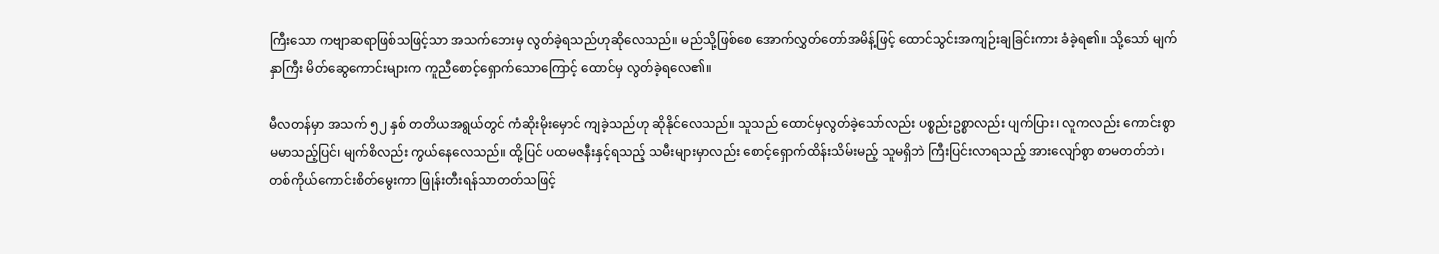ကြီးသော ကဗျာဆရာဖြစ်သဖြင့်သာ အသက်ဘေးမှ လွတ်ခဲ့ရသည်ဟုဆိုလေသည်။ မည်သို့ဖြစ်စေ အောက်လွှတ်တော်အမိန့်ဖြင့် ထောင်သွင်းအကျဉ်းချခြင်းကား ခံခဲ့ရ၏။ သို့သော် မျက်နှာကြီး မိတ်ဆွေကောင်းများက ကူညီစောင့်ရှောက်သောကြောင့် ထောင်မှ လွတ်ခဲ့ရလေ၏။

မီလတန်မှာ အသက် ၅၂ နှစ် တတိယအရွယ်တွင် ကံဆိုးမိုးမှောင် ကျခဲ့သည်ဟု ဆိုနိုင်လေသည်။ သူသည် ထောင်မှလွတ်ခဲ့သော်လည်း ပစ္စည်းဥစ္စာလည်း ပျက်ပြား၊ လူကလည်း ကောင်းစွာမမာသည့်ပြင်၊ မျက်စိလည်း ကွယ်နေလေသည်။ ထို့ပြင် ပထမဇနီးနှင့်ရသည့် သမီးများမှာလည်း စောင့်ရှောက်ထိန်းသိမ်းမည့် သူမရှိဘဲ ကြီးပြင်းလာရသည့် အားလျော်စွာ စာမတတ်ဘဲ၊ တစ်ကိုယ်ကောင်းစိတ်မွေးကာ ဖြုန်းတီးရန်သာတတ်သဖြင့်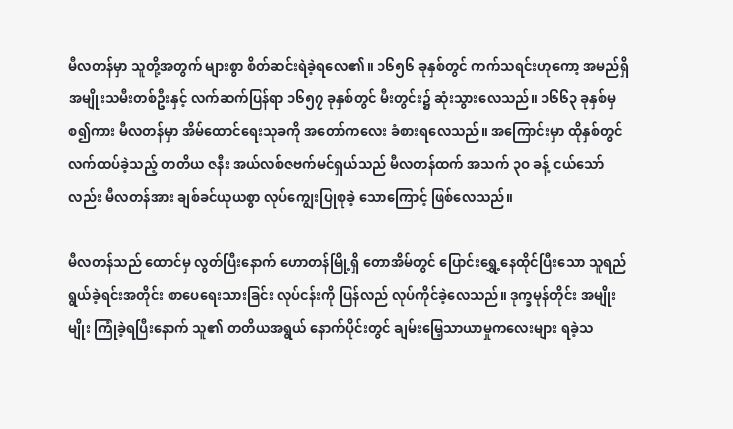မီလတန်မှာ သူတို့အတွက် များစွာ စိတ်ဆင်းရဲခဲ့ရလေ၏။ ၁၆၅၆ ခုနှစ်တွင် ကက်သရင်းဟုကော့ အမည်ရှိ အမျိုးသမီးတစ်ဦးနှင့် လက်ဆက်ပြန်ရာ ၁၆၅၇ ခုနှစ်တွင် မီးတွင်း၌ ဆုံးသွားလေသည်။ ၁၆၆၃ ခုနှစ်မှ စ၍ကား မီလတန်မှာ အိမ်ထောင်ရေးသုခကို အတော်ကလေး ခံစားရလေသည်။ အကြောင်းမှာ ထိုနှစ်တွင်လက်ထပ်ခဲ့သည့် တတိယ ဇနီး အယ်လစ်ဇဗက်မင်ရှယ်သည် မီလတန်ထက် အသက် ၃ဝ ခန့် ငယ်သော်လည်း မီလတန်အား ချစ်ခင်ယုယစွာ လုပ်ကျွေးပြုစုခဲ့ သောကြောင့် ဖြစ်လေသည်။

မီလတန်သည် ထောင်မှ လွတ်ပြီးနောက် ဟောတန်မြို့ရှိ တောအိမ်တွင် ပြောင်းရွှေ့နေထိုင်ပြီးသော သူရည်ရွယ်ခဲ့ရင်းအတိုင်း စာပေရေးသားခြင်း လုပ်ငန်းကို ပြန်လည် လုပ်ကိုင်ခဲ့လေသည်။ ဒုက္ခမုန်တိုင်း အမျိုးမျိုး ကြုံခဲ့ရပြီးနောက် သူ၏ တတိယအရွယ် နောက်ပိုင်းတွင် ချမ်းမြေ့သာယာမှုကလေးများ ရခဲ့သ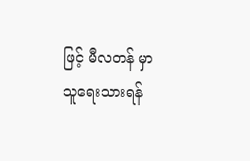ဖြင့် မီလတန် မှာ သူရေးသားရန်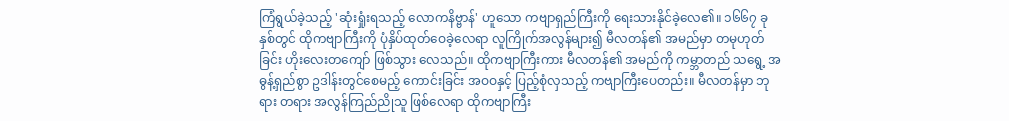ကြံရွယ်ခဲ့သည့် 'ဆုံးရှုံးရသည့် လောကနိဗ္ဗာန်' ဟူသော ကဗျာရှည်ကြီးကို ရေးသားနိုင်ခဲ့လေ၏။ ၁၆၆၇ ခုနှစ်တွင် ထိုကဗျာကြီးကို ပုံနှိပ်ထုတ်ဝေခဲ့လေရာ လူကြိုက်အလွန်များ၍ မီလတန်၏ အမည်မှာ တမုဟုတ်ခြင်း ဟိုးလေးတကျော် ဖြစ်သွား လေသည်။ ထိုကဗျာကြီးကား မီလတန်၏ အမည်ကို ကမ္ဘာတည် သရွေ့ အဓွန့်ရှည်စွာ ဥဒါန်းတွင်စေမည့် ကောင်းခြင်း အဝဝနှင့် ပြည့်စုံလှသည့် ကဗျာကြီးပေတည်း။ မီလတန်မှာ ဘုရား တရား အလွန်ကြည်ညိုသူ ဖြစ်လေရာ ထိုကဗျာကြီး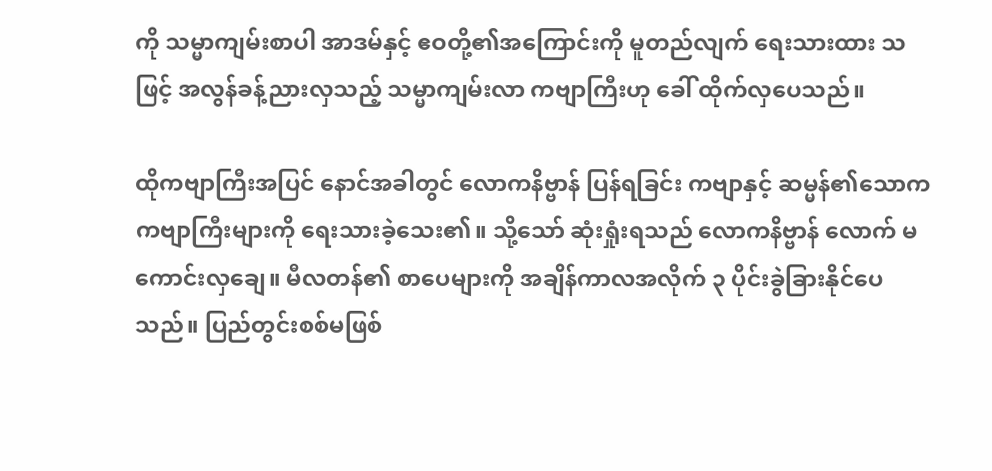ကို သမ္မာကျမ်းစာပါ အာဒမ်နှင့် ဧဝတို့၏အကြောင်းကို မူတည်လျက် ရေးသားထား သဖြင့် အလွန်ခန့်ညားလှသည့် သမ္မာကျမ်းလာ ကဗျာကြီးဟု ခေါ် ထိုက်လှပေသည်။

ထိုကဗျာကြီးအပြင် နောင်အခါတွင် လောကနိဗ္ဗာန် ပြန်ရခြင်း ကဗျာနှင့် ဆမ္မန်၏သောက ကဗျာကြီးများကို ရေးသားခဲ့သေး၏။ သို့သော် ဆုံးရှုံးရသည် လောကနိဗ္ဗာန် လောက် မကောင်းလှချေ။ မီလတန်၏ စာပေများကို အချိန်ကာလအလိုက် ၃ ပိုင်းခွဲခြားနိုင်ပေသည်။ ပြည်တွင်းစစ်မဖြစ်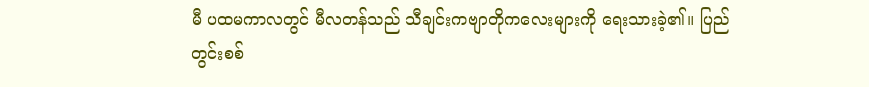မီ ပထမကာလတွင် မီလတန်သည် သီချင်းကဗျာတိုကလေးများကို ရေးသားခဲ့၏။ ပြည်တွင်းစစ်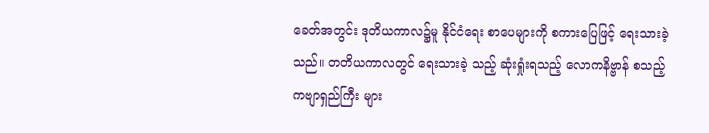ခေတ်အတွင်း ဒုတိယကာလ၌မူ နိုင်ငံရေး စာပေများကို စကားပြေဖြင့် ရေးသားခဲ့သည်။ တတိယကာလတွင် ရေးသားခဲ့ သည့် ဆုံးရှုံးရသည့် လောကနိဗ္ဗာန် စသည့် ကဗျာရှည်ကြီး များ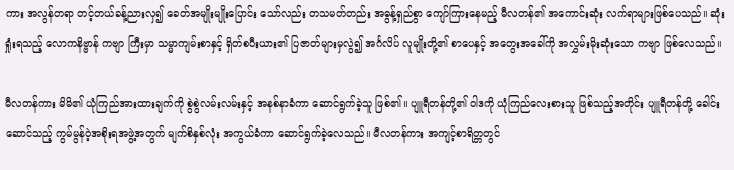ကား အလွန်တရာ တင့်တယ်ခန့်ညားလှ၍ ခေတ်အမျိုးမျိုးပြောင်း သော်လည်း တသမတ်တည်း အဓွန့်ရှည်စွာ ကျော်ကြားနေမည့် မီလတန်၏ အကောင်းဆုံး လက်ရာများဖြစ်ပေသည်။ ဆုံးရှုံးရသည့် လောကနိဗ္ဗာန် ကဗျာ ကြီးမှာ သမ္မာကျမ်းစာနှင့် ရှိတ်စပီးယား၏ ပြဇာတ်များမှလွဲ၍ အင်္ဂလိပ် လူမျိုးတို့၏ စာပေနှင့် အတွေးအခေါ်ကို အလွှမ်းမိုးဆုံးသော ကဗျာ ဖြစ်လေသည်။

မီလတန်ကား မိမိ၏ ယုံကြည်အားထားချက်ကို စွဲစွဲလမ်းလမ်းနှင့် အနစ်နာခံကာ ဆောင်ရွက်ခဲ့သူ ဖြစ်၏။ ပျူရီတန်တို့၏ ဝါဒကို ယုံကြည်လေးစားသူ ဖြစ်သည့်အတိုင်း ပျူရီတန်တို့ ခေါင်း ဆောင်သည့် ကွမ်မွန်ဝဲ့အစိုးရအဖွဲ့အတွက် မျက်စိနှစ်လုံး အကွယ်ခံကာ ဆောင်ရွက်ခဲ့လေသည်။ မီလတန်ကား အကျင့်စာရိတ္တတွင်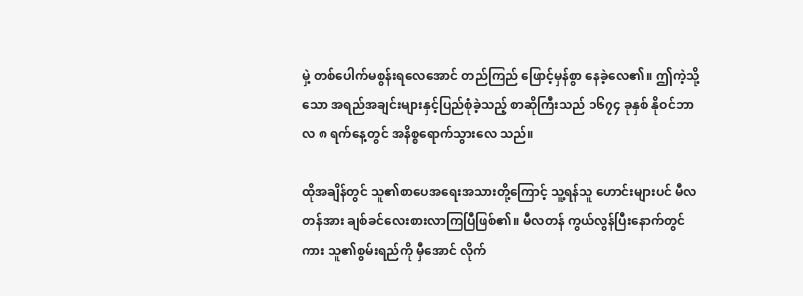မှဲ့ တစ်ပေါက်မစွန်းရလေအောင် တည်ကြည် ဖြောင့်မှန်စွာ နေခဲ့လေ၏။ ဤကဲ့သို့သော အရည်အချင်းများနှင့်ပြည်စုံခဲ့သည့် စာဆိုကြီးသည် ၁၆၇၄ ခုနှစ် နိုဝင်ဘာလ ၈ ရက်နေ့တွင် အနိစ္စရောက်သွားလေ သည်။

ထိုအချိန်တွင် သူ၏စာပေအရေးအသားတို့ကြောင့် သူ့ရန်သူ ဟောင်းများပင် မီလတန်အား ချစ်ခင်လေးစားလာကြပြီဖြစ်၏။ မီလတန် ကွယ်လွန်ပြီးနောက်တွင်ကား သူ၏စွမ်းရည်ကို မှီအောင် လိုက်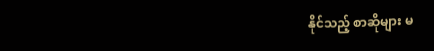နိုင်သည့် စာဆိုများ မ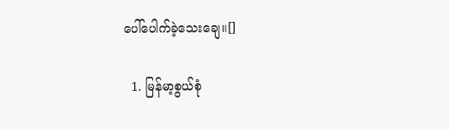ပေါ်ပေါက်ခဲ့သေးချေ။[]

  1. မြန်မာ့စွယ်စုံ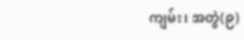ကျမ်း၊ အတွဲ(၉)